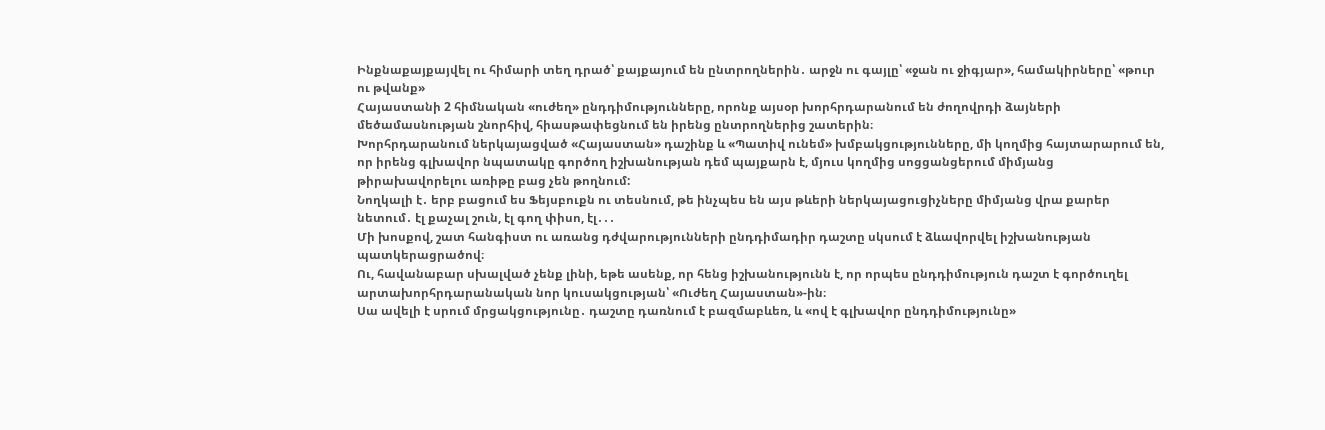Ինքնաքայքայվել ու հիմարի տեղ դրած՝ քայքայում են ընտրողներին․ արջն ու գայլը՝ «ջան ու ջիգյար», համակիրները՝ «թուր ու թվանք»
Հայաստանի 2 հիմնական «ուժեղ» ընդդիմությունները, որոնք այսօր խորհրդարանում են ժողովրդի ձայների մեծամասնության շնորհիվ, հիասթափեցնում են իրենց ընտրողներից շատերին։
Խորհրդարանում ներկայացված «Հայաստան» դաշինք և «Պատիվ ունեմ» խմբակցությունները, մի կողմից հայտարարում են, որ իրենց գլխավոր նպատակը գործող իշխանության դեմ պայքարն է, մյուս կողմից սոցցանցերում միմյանց թիրախավորելու առիթը բաց չեն թողնում:
Նողկալի է․ երբ բացում ես Ֆեյսբուքն ու տեսնում, թե ինչպես են այս թևերի ներկայացուցիչները միմյանց վրա քարեր նետում․ էլ քաչալ շուն, էլ գող փիսո, էլ․․․
Մի խոսքով, շատ հանգիստ ու առանց դժվարությունների ընդդիմադիր դաշտը սկսում է ձևավորվել իշխանության պատկերացրածով։
Ու, հավանաբար սխալված չենք լինի, եթե ասենք, որ հենց իշխանությունն է, որ որպես ընդդիմություն դաշտ է գործուղել արտախորհրդարանական նոր կուսակցության՝ «Ուժեղ Հայաստան»-ին։
Սա ավելի է սրում մրցակցությունը․ դաշտը դառնում է բազմաբևեռ, և «ով է գլխավոր ընդդիմությունը»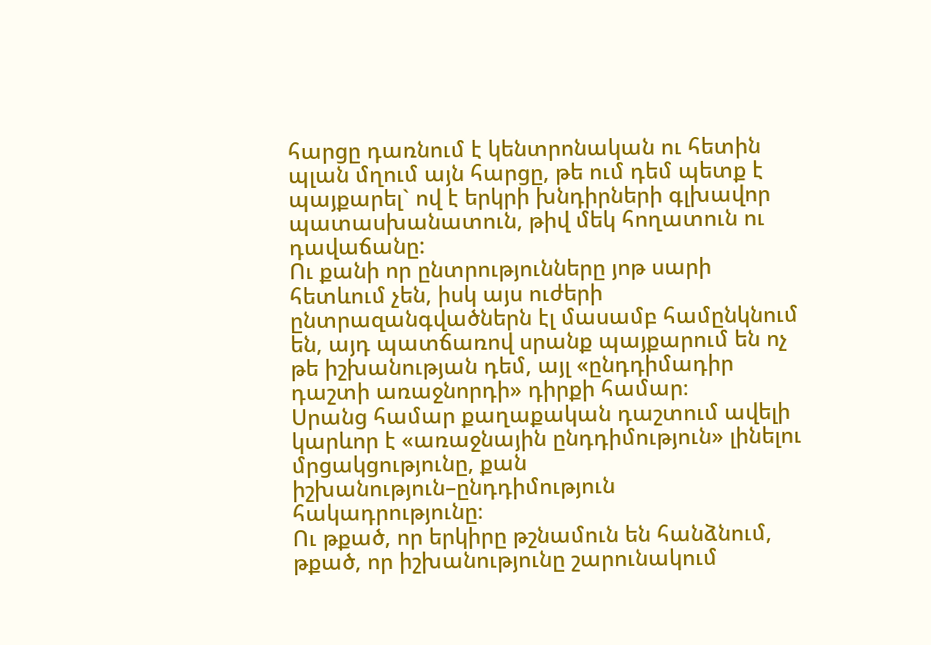հարցը դառնում է կենտրոնական ու հետին պլան մղում այն հարցը, թե ում դեմ պետք է պայքարել` ով է երկրի խնդիրների գլխավոր պատասխանատուն, թիվ մեկ հողատուն ու դավաճանը:
Ու քանի որ ընտրությունները յոթ սարի հետևում չեն, իսկ այս ուժերի ընտրազանգվածներն էլ մասամբ համընկնում են, այդ պատճառով սրանք պայքարում են ոչ թե իշխանության դեմ, այլ «ընդդիմադիր դաշտի առաջնորդի» դիրքի համար։
Սրանց համար քաղաքական դաշտում ավելի կարևոր է «առաջնային ընդդիմություն» լինելու մրցակցությունը, քան իշխանություն–ընդդիմություն հակադրությունը։
Ու թքած, որ երկիրը թշնամուն են հանձնում, թքած, որ իշխանությունը շարունակում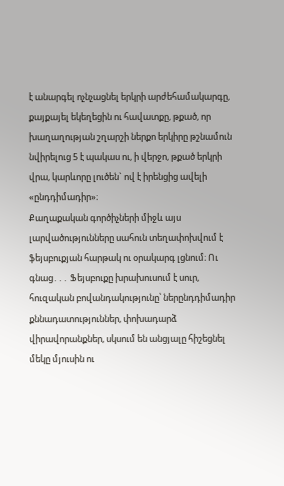է անարգել ոչնչացնել երկրի արժեհամակարգը, քայքայել եկեղեցին ու հավատքը, թքած, որ խաղաղության շղարշի ներքո երկիրը թշնամուն նվիրելուց 5 է պակաս ու, ի վերջո, թքած երկրի վրա, կարևորը լուծեն` ով է իրենցից ավելի «ընդդիմադիր»։
Քաղաքական գործիչների միջև այս լարվածությունները սահուն տեղափոխվում է ֆեյսբուքյան հարթակ ու օրակարգ լցնում։ Ու գնաց․․․ Ֆեյսբուքը խրախուսում է սուր, հուզական բովանդակությունը՝ ներընդդիմադիր քննադատություններ, փոխադարձ վիրավորանքներ, սկսում են անցյալը հիշեցնել մեկը մյուսին ու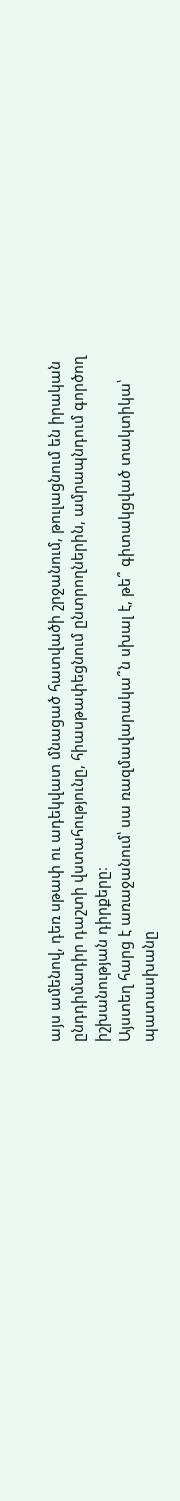այս ամենով, դեռ սթափ ու ադեկվատ մնացած հատվածի շրջանում, թուլացնում են իրական ընդդիմադիր դաշտի վստահությունը, հիասթափեցնում ընտրողներին, ամրապնդում գործող իշխանության դիրքերը։
Այստեղ հարց է առաջանում՝ սա ռազմավարակա՞ն սխալ է, թե՞ գիտակցված տակտիկա՝ պատասխանը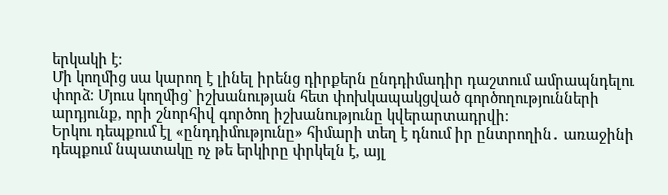երկակի է։
Մի կողմից սա կարող է լինել իրենց դիրքերն ընդդիմադիր դաշտում ամրապնդելու փորձ։ Մյուս կողմից` իշխանության հետ փոխկապակցված գործողությունների արդյունք, որի շնորհիվ գործող իշխանությունը կվերարտադրվի։
Երկու դեպքում էլ «ընդդիմությունը» հիմարի տեղ է դնում իր ընտրողին․ առաջինի դեպքում նպատակը ոչ թե երկիրը փրկելն է, այլ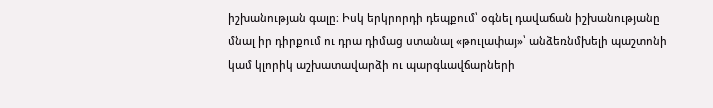իշխանության գալը։ Իսկ երկրորդի դեպքում՝ օգնել դավաճան իշխանությանը մնալ իր դիրքում ու դրա դիմաց ստանալ «թուլափայ»՝ անձեռնմխելի պաշտոնի կամ կլորիկ աշխատավարձի ու պարգևավճարների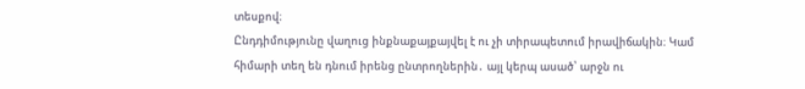տեսքով։
Ընդդիմությունը վաղուց ինքնաքայքայվել է ու չի տիրապետում իրավիճակին։ Կամ հիմարի տեղ են դնում իրենց ընտրողներին․ այլ կերպ ասած՝ արջն ու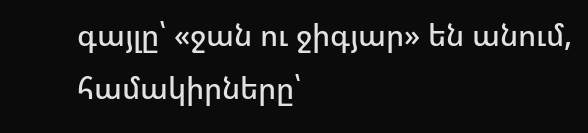գայլը՝ «ջան ու ջիգյար» են անում, համակիրները՝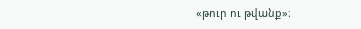«թուր ու թվանք»։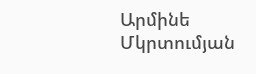Արմինե Մկրտումյան